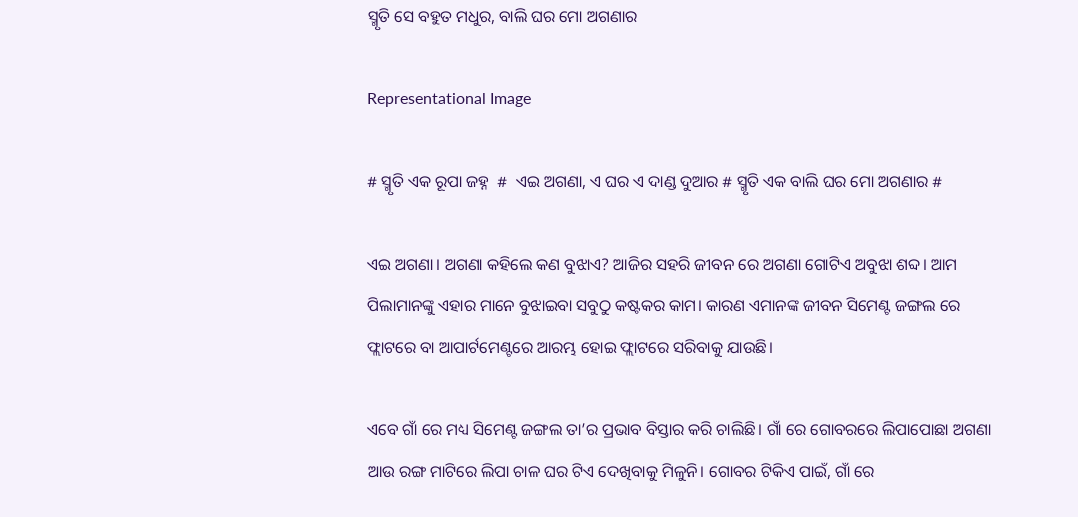ସ୍ମୃତି ସେ ବହୁତ ମଧୁର, ବାଲି ଘର ମୋ ଅଗଣାର

Representational Image

# ସ୍ମୃତି ଏକ ରୂପା ଜହ୍ନ  #  ଏଇ ଅଗଣା, ଏ ଘର ଏ ଦାଣ୍ଡ ଦୁଆର # ସ୍ମୃତି ଏକ ବାଲି ଘର ମୋ ଅଗଣାର #

ଏଇ ଅଗଣା। ଅଗଣା କହିଲେ କଣ ବୁଝାଏ? ଆଜିର ସହରି ଜୀବନ ରେ ଅଗଣା ଗୋଟିଏ ଅବୁଝା ଶବ୍ଦ। ଆମ ପିଲାମାନଙ୍କୁ ଏହାର ମାନେ ବୁଝାଇବା ସବୁଠୁ କଷ୍ଟକର କାମ। କାରଣ ଏମାନଙ୍କ ଜୀବନ ସିମେଣ୍ଟ ଜଙ୍ଗଲ ରେ ଫ୍ଲାଟରେ ବା ଆପାର୍ଟମେଣ୍ଟରେ ଆରମ୍ଭ ହୋଇ ଫ୍ଲାଟରେ ସରିବାକୁ ଯାଉଛି।

ଏବେ ଗାଁ ରେ ମଧ୍ୟ ସିମେଣ୍ଟ ଜଙ୍ଗଲ ତା’ର ପ୍ରଭାବ ବିସ୍ତାର କରି ଚାଲିଛି। ଗାଁ ରେ ଗୋବରରେ ଲିପାପୋଛା ଅଗଣା ଆଉ ରଙ୍ଗ ମାଟିରେ ଲିପା ଚାଳ ଘର ଟିଏ ଦେଖିବାକୁ ମିଳୁନି। ଗୋବର ଟିକିଏ ପାଇଁ, ଗାଁ ରେ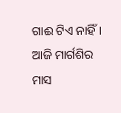ଗାଈ ଟିଏ ନାହିଁ। ଆଜି ମାର୍ଗଶିର ମାସ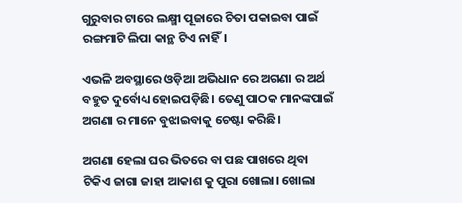ଗୁରୁବାର ଟାରେ ଲକ୍ଷ୍ମୀ ପୂଜାରେ ଚିତା ପକାଇବା ପାଇଁ ରଙ୍ଗମାଟି ଲିପା କାନ୍ଥ ଟିଏ ନାହିଁ।

ଏଭଳି ଅବସ୍ଥାରେ ଓଡ଼ିଆ ଅଭିଧାନ ରେ ଅଗଣା ର ଅର୍ଥ ବହୁତ ଦୁର୍ବୋଧ୍ୟ ହୋଇପଡ଼ିଛି। ତେଣୁ ପାଠକ ମାନଙ୍କପାଇଁ ଅଗଣା ର ମାନେ ବୁଝାଇବାକୁ ଚେଷ୍ଟା କରିଛି।

ଅଗଣା ହେଲା ଘର ଭିତରେ ବା ପଛ ପାଖରେ ଥିବା ଟିକିଏ ଜାଗା ଜାହା ଆକାଶ କୁ ପୁରା ଖୋଲା। ଖୋଲା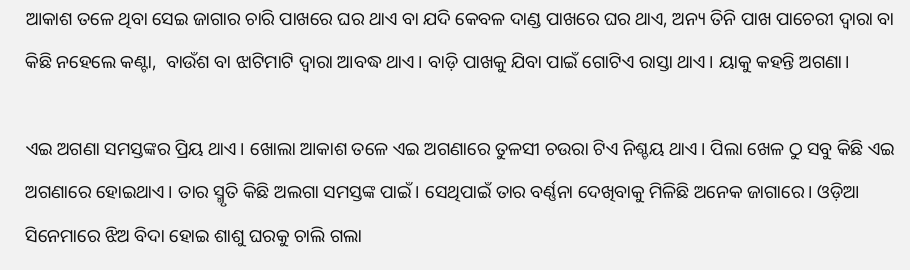ଆକାଶ ତଳେ ଥିବା ସେଇ ଜାଗାର ଚାରି ପାଖରେ ଘର ଥାଏ ବା ଯଦି କେବଳ ଦାଣ୍ଡ ପାଖରେ ଘର ଥାଏ, ଅନ୍ୟ ତିନି ପାଖ ପାଚେରୀ ଦ୍ଵାରା ବା କିଛି ନହେଲେ କଣ୍ଟା,  ବାଉଁଶ ବା ଝାଟିମାଟି ଦ୍ଵାରା ଆବଦ୍ଧ ଥାଏ। ବାଡ଼ି ପାଖକୁ ଯିବା ପାଇଁ ଗୋଟିଏ ରାସ୍ତା ଥାଏ। ୟାକୁ କହନ୍ତି ଅଗଣା।

ଏଇ ଅଗଣା ସମସ୍ତଙ୍କର ପ୍ରିୟ ଥାଏ। ଖୋଲା ଆକାଶ ତଳେ ଏଇ ଅଗଣାରେ ତୁଳସୀ ଚଉରା ଟିଏ ନିଶ୍ଚୟ ଥାଏ। ପିଲା ଖେଳ ଠୁ ସବୁ କିଛି ଏଇ ଅଗଣାରେ ହୋଇଥାଏ। ତାର ସ୍ମୃତି କିଛି ଅଲଗା ସମସ୍ତଙ୍କ ପାଇଁ। ସେଥିପାଇଁ ତାର ବର୍ଣ୍ଣନା ଦେଖିବାକୁ ମିଳିଛି ଅନେକ ଜାଗାରେ। ଓଡ଼ିଆ ସିନେମାରେ ଝିଅ ବିଦା ହୋଇ ଶାଶୁ ଘରକୁ ଚାଲି ଗଲା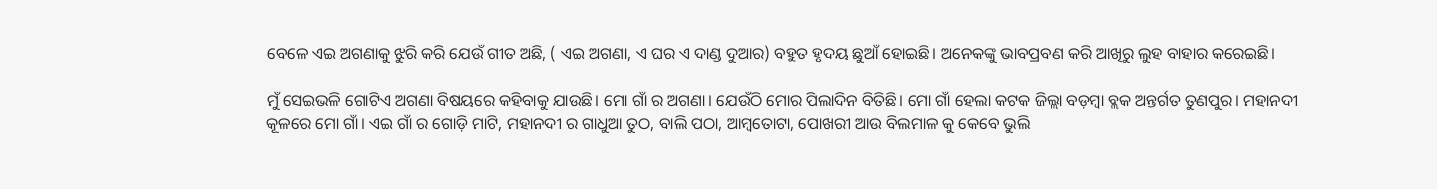ବେଳେ ଏଇ ଅଗଣାକୁ ଝୁରି କରି ଯେଉଁ ଗୀତ ଅଛି, ( ଏଇ ଅଗଣା, ଏ ଘର ଏ ଦାଣ୍ଡ ଦୁଆର) ବହୁତ ହୃଦୟ ଛୁଆଁ ହୋଇଛି। ଅନେକଙ୍କୁ ଭାବପ୍ରବଣ କରି ଆଖିରୁ ଲୁହ ବାହାର କରେଇଛି।

ମୁଁ ସେଇଭଳି ଗୋଟିଏ ଅଗଣା ବିଷୟରେ କହିବାକୁ ଯାଉଛି। ମୋ ଗାଁ ର ଅଗଣା। ଯେଉଁଠି ମୋର ପିଲାଦିନ ବିତିଛି। ମୋ ଗାଁ ହେଲା କଟକ ଜିଲ୍ଲା ବଡ଼ମ୍ବା ବ୍ଲକ ଅନ୍ତର୍ଗତ ‌‌ତୁଣପୁର। ମହାନଦୀ କୂଳରେ ମୋ ଗାଁ। ଏଇ ଗାଁ ର ଗୋଡ଼ି ମାଟି, ମହାନଦୀ ର ଗାଧୁଆ ତୁଠ, ବାଲି ପଠା, ଆମ୍ବତୋଟା, ପୋଖରୀ ଆଉ ବିଲମାଳ କୁ କେବେ ଭୁଲି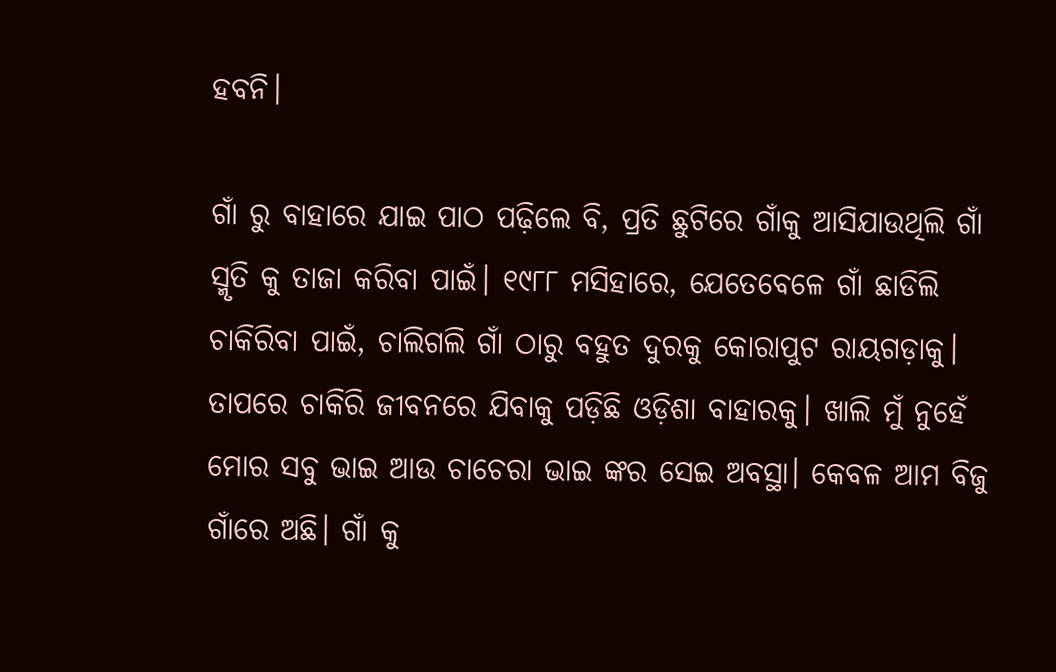ହବନି।

ଗାଁ ରୁ ବାହାରେ ଯାଇ ପାଠ ପଢ଼ିଲେ ବି, ପ୍ରତି ଛୁଟିରେ ଗାଁକୁ ଆସିଯାଉଥିଲି ଗାଁ ସ୍ମୃତି କୁ ତାଜା କରିବା ପାଇଁ। ୧୯୮୮ ମସିହାରେ, ଯେତେବେଳେ ଗାଁ ଛାଡିଲି ଚାକିରିବା ପାଇଁ, ଚାଲିଗଲି ଗାଁ ଠାରୁ ବହୁତ ଦୁରକୁ କୋରାପୁଟ ରାୟଗଡ଼ାକୁ। ତାପରେ ଚାକିରି ଜୀବନରେ ଯିବାକୁ ପଡ଼ିଛି ଓଡ଼ିଶା ବାହାରକୁ। ଖାଲି ମୁଁ ନୁହେଁ ମୋର ସବୁ ଭାଇ ଆଉ ଚାଚେରା ଭାଇ ଙ୍କର ସେଇ ଅବସ୍ଥା। କେବଳ ଆମ ବିଜୁ ଗାଁରେ ଅଛି। ଗାଁ କୁ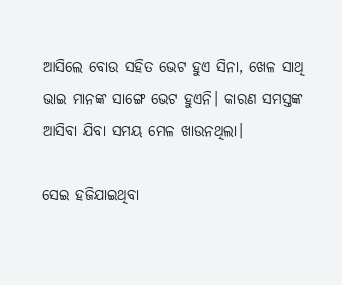ଆସିଲେ ବୋଉ ସହିତ ଭେଟ ହୁଏ ସିନା, ଖେଳ ସାଥି ଭାଇ ମାନଙ୍କ ସାଙ୍ଗେ ଭେଟ ହୁଏନି। କାରଣ ସମସ୍ତଙ୍କ ଆସିବା ଯିବା ସମୟ ମେଳ ଖାଉନଥିଲା।

ସେଇ ହଜିଯାଇଥିବା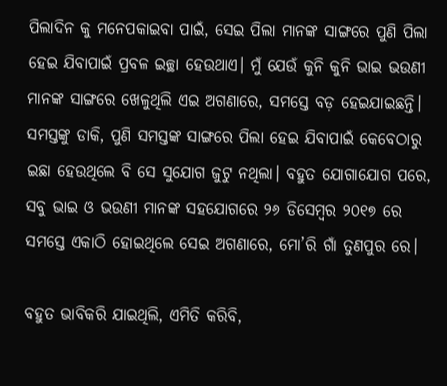ପିଲାଦିନ କୁ ମନେପକାଇବା ପାଇଁ, ସେଇ ପିଲା ମାନଙ୍କ ସାଙ୍ଗରେ ପୁଣି ପିଲା ହେଇ ଯିବାପାଇଁ ପ୍ରବଳ ଇଚ୍ଛା ହେଉଥାଏ। ମୁଁ ଯେଉଁ କୁନି କୁନି ଭାଇ ଭଉଣୀ ମାନଙ୍କ ସାଙ୍ଗରେ ଖେଳୁଥିଲି ଏଇ ଅଗଣାରେ, ସମସ୍ତେ ବଡ଼ ହେଇଯାଇଛନ୍ତି। ସମସ୍ତଙ୍କୁ ଡାକି, ପୁଣି ସମସ୍ତଙ୍କ‌‌‌ ସାଙ୍ଗରେ ପିଲା ହେଇ ଯିବାପାଇଁ କେବେଠାରୁ ଇଛା ହେଉଥିଲେ ବି ସେ ସୁଯୋଗ ଜୁଟୁ ନଥିଲା। ବହୁତ ଯୋଗାଯୋଗ ପରେ, ସବୁ ଭାଇ ଓ ଭଉଣୀ ମାନଙ୍କ ସହଯୋଗରେ ୨୬ ଡିସେମ୍ବର ୨୦୧୭ ରେ ସମସ୍ତେ ଏକାଠି ହୋଇଥିଲେ ସେଇ ଅଗଣାରେ, ମୋ’ରି ଗାଁ ତୁଣପୁର ରେ।

ବହୁତ ଭାବିକରି ଯାଇଥିଲି, ଏମିତି କରିବି,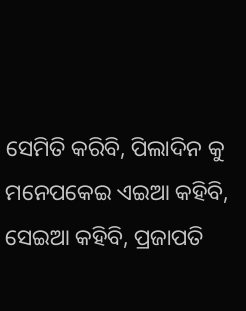ସେମିତି କରିବି, ପିଲାଦିନ କୁ ମନେପକେଇ ଏଇଆ କହିବି, ସେଇଆ କହିବି, ପ୍ରଜାପତି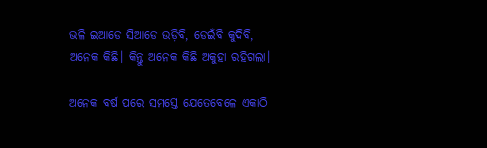ଭଳି ଇଆଡେ ସିଆଡେ ଉଡ଼ିବି, ଡେଇଁବି କୁଦିବି, ଅନେକ କିଛି। କିନ୍ତୁ ଅନେକ କିଛି ଅକୁହା ରହିଗଲା।

ଅନେକ ବର୍ଷ ପରେ ସମସ୍ତେ ଯେତେବେଳେ ଏକାଠି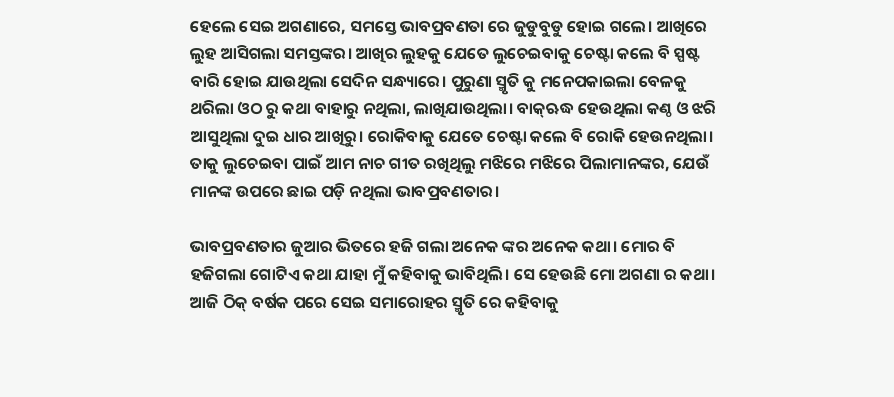ହେଲେ ସେଇ ଅଗଣାରେ, ସମସ୍ତେ ଭାବପ୍ରବଣତା ରେ ଜୁଡୁବୁଡୁ ହୋଇ ଗଲେ। ଆଖିରେ ଲୁହ ଆସିଗଲା ସମସ୍ତଙ୍କର। ଆଖିର ଲୁହକୁ ଯେତେ ଲୁଚେଇବାକୁ ଚେଷ୍ଟା କଲେ ବି ସ୍ପଷ୍ଟ ବାରି ହୋଇ ଯାଉଥିଲା ସେଦିନ ସନ୍ଧ୍ୟାରେ। ପୁରୁଣା ସ୍ମୃତି କୁ ମନେପକାଇଲା ବେଳକୁ ଥରିଲା ଓଠ ରୁ କଥା ବାହାରୁ ନଥିଲା, ଲାଖିଯାଉଥିଲା। ବାକ୍ଋଦ୍ଧ ହେଉଥିଲା କଣ୍ଠ ଓ ଝରି ଆସୁଥିଲା ଦୁଇ ଧାର ଆଖିରୁ। ରୋକିବାକୁ ଯେତେ ଚେଷ୍ଟା କଲେ ବି ରୋକି ହେଉନଥିଲା। ତାକୁ ଲୁଚେଇବା ପାଇଁ ଆମ ନାଚ ଗୀତ ରଖିଥିଲୁ ମଝିରେ ମଝିରେ ପିଲାମାନଙ୍କର, ଯେଉଁ ମାନଙ୍କ ଉପରେ ଛାଇ ପଡ଼ି ନଥିଲା ଭାବପ୍ରବଣତାର।

ଭାବପ୍ରବଣତାର ଜୁଆର ଭିତରେ ହଜି ଗଲା ଅନେକ ଙ୍କର ଅନେକ କଥା। ମୋର ବି ହଜିଗଲା ଗୋଟିଏ କଥା ଯାହା ମୁଁ କହିବାକୁ ଭାବିଥିଲି। ସେ ହେଉଛି ମୋ ଅଗଣା ର କଥା। ଆଜି ଠିକ୍ ବର୍ଷକ ପରେ ସେଇ ସମାରୋହର ସ୍ମୃତି ରେ କହିବାକୁ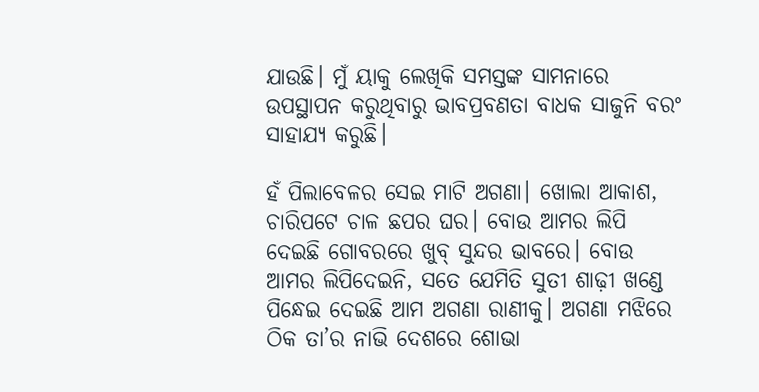ଯାଉଛି। ମୁଁ ୟାକୁ ଲେଖିକି ସମସ୍ତଙ୍କ ସାମନାରେ ଉପସ୍ଥାପନ କରୁଥିବାରୁ ଭାବପ୍ରବଣତା ବାଧକ ସାଜୁନି ବରଂ ସାହାଯ୍ୟ କରୁଛି।

ହଁ ପିଲାବେଳର ସେଇ ମାଟି ଅଗଣା। ଖୋଲା ଆକାଶ, ଚାରିପଟେ ଚାଳ ଛପର ଘର। ବୋଉ ଆମର ଲିପି ଦେଇଛି ଗୋବରରେ ଖୁବ୍ ସୁନ୍ଦର ଭାବରେ। ବୋଉ ଆମର ଲିପିଦେଇନି, ସତେ ଯେମିତି ସୁତୀ ଶାଢ଼ୀ ଖଣ୍ଡେ ପିନ୍ଧେଇ ଦେଇଛି ଆମ ଅଗଣା ରାଣୀକୁ। ଅଗଣା ମଝିରେ ଠିକ ତା’ର ନାଭି ଦେଶରେ ଶୋଭା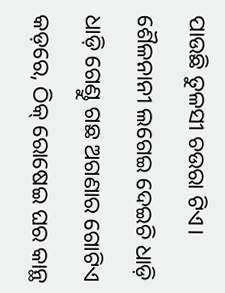ପାଉଛି ତୁଳସୀ ଚଉରା ଟିଏ। ଶୈଳନାନୀ ଲଗେଇ ଦେଇଚି ଧାଡ଼ି ଧାଡ଼ି ଗେଣ୍ଡୁ ଗଛ ଅଗଣାର ଗୋଟିଏ କଡ଼ରେ, ଠିକ୍ ରୋଷେଇ ଘର କାନ୍ଥ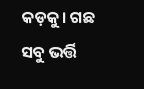କଡ଼କୁ। ଗଛ ସବୁ ଭର୍ତ୍ତି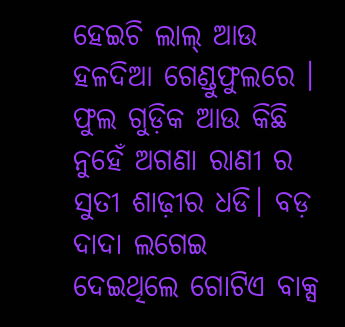ହେଇଚି ଲାଲ୍ ଆଉ ହଳଦିଆ ଗେଣ୍ଡୁଫୁଲରେ । ଫୁଲ ଗୁଡ଼ିକ ଆଉ କିଛି ନୁହେଁ ଅଗଣା ରାଣୀ ର ସୁତୀ ଶାଢ଼ୀର ଧଡି। ବଡ଼ ଦାଦା ଲଗେଇ ଦେଇଥିଲେ ଗୋଟିଏ ବାକ୍ସ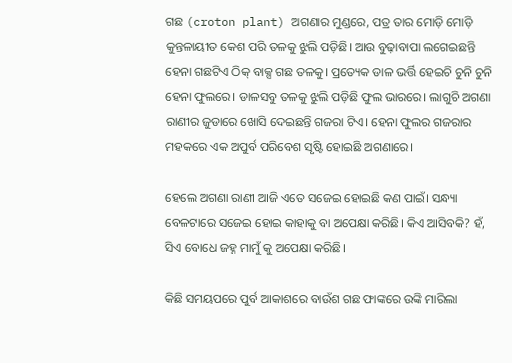ଗଛ (croton plant) ଅଗଣାର ମୁଣ୍ଡରେ, ପତ୍ର ତାର ମୋଡ଼ି ମୋଡ଼ି କୁନ୍ତଳାୟୀତ କେଶ ପରି ତଳକୁ ଝୁଲି ପଡ଼ିଛି। ଆଉ ବୁଢ଼ାବାପା ଲଗେଇଛନ୍ତି ହେନା ଗଛଟିଏ ଠିକ୍ ବାକ୍ସ ଗଛ ତଳକୁ। ପ୍ରତ୍ୟେକ ଡାଳ ଭର୍ତ୍ତି ହେଇଚି ଚୁନି ଚୁନି ହେନା ଫୁଲରେ। ଡାଳସବୁ ତଳକୁ ଝୁଲି ପଡ଼ିଛି ଫୁଲ ଭାରରେ। ଲାଗୁଚି ଅଗଣା ରାଣୀର ଜୁଡାରେ ଖୋସି ଦେଇଛନ୍ତି ଗଜରା ଟିଏ। ହେନା ଫୁଲର ଗଜରାର ମହକରେ ଏକ ଅପୁର୍ବ ପରିବେଶ ସୃଷ୍ଟି ହୋଇଛି ଅଗଣାରେ।

ହେଲେ ଅଗଣା ରାଣୀ ଆଜି ଏତେ ସଜେଇ ହୋଇଛି କଣ ପାଇଁ। ସନ୍ଧ୍ୟା ବେଳଟାରେ ସଜେଇ ହୋଇ କାହାକୁ ବା ଅପେକ୍ଷା କରିଛି। କିଏ ଆସିବକି? ହଁ, ସିଏ ବୋଧେ ଜହ୍ନ ମାମୁଁ କୁ ଅପେକ୍ଷା କରିଛି।

କିଛି ସମୟପରେ ପୁର୍ବ ଆକାଶରେ ବାଉଁଶ ଗଛ ଫାଙ୍କରେ ଉଙ୍କି ମାରିଲା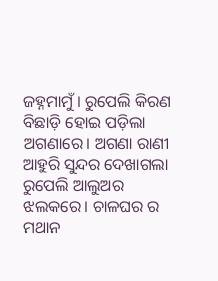ଜହ୍ନମାମୁଁ। ରୁପେଲି କିରଣ ବିଛାଡ଼ି ହୋଇ ପଡ଼ିଲା ଅଗଣାରେ। ଅଗଣା ରାଣୀ ଆହୁରି ସୁନ୍ଦର ଦେଖାଗଲା ରୁପେଲି ଆଲୁଅର ଝଲକରେ। ଚାଳଘର ର ମଥାନ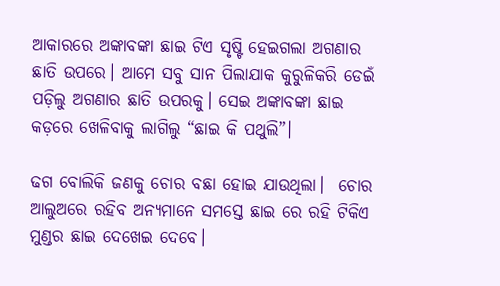ଆକାରରେ ଅଙ୍କାବଙ୍କା ଛାଇ ଟିଏ ସୃଷ୍ଟି ହେଇଗଲା ଅଗଣାର ଛାତି ଉପରେ। ଆମେ ସବୁ ସାନ ପିଲାଯାକ କୁରୁଳିକରି ଡେଇଁ ପଡ଼ିଲୁ ଅଗଣାର ଛାତି ଉପରକୁ। ସେଇ ଅଙ୍କାବଙ୍କା ଛାଇ କଡ଼ରେ ଖେଳିବାକୁ ଲାଗିଲୁ “ଛାଇ କି ପଥୁଲି”।

ଢଗ ବୋଲିକି ଜଣକୁ ଚୋର ବଛା ହୋଇ ଯାଉଥିଲା।  ଚୋର ଆଲୁଅରେ ରହିବ ଅନ୍ୟମାନେ ସମସ୍ତେ ଛାଇ ରେ ରହି ଟିକିଏ ମୁଣ୍ଡର ଛାଇ ଦେଖେଇ ଦେବେ।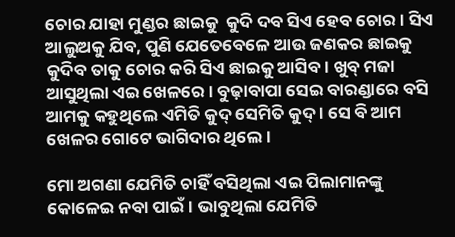ଚୋର ଯାହା ମୁଣ୍ଡର ଛାଇକୁ  କୁଦି ଦବ ସିଏ ହେବ ଚୋର। ସିଏ ଆଲୁଅକୁ ଯିବ, ପୁଣି ଯେତେବେଳେ ଆଉ ଜଣକର ଛାଇକୁ କୁଦିବ ତାକୁ ଚୋର କରି ସିଏ ଛାଇକୁ ଆସିବ। ଖୁବ୍ ମଜା ଆସୁଥିଲା ଏଇ ଖେଳରେ। ବୁଢ଼ାବାପା ସେଇ ବାରଣ୍ଡାରେ ବସି ଆମକୁ କହୁଥିଲେ ଏମିତି କୁଦ୍ ସେମିତି କୁଦ୍ । ସେ ବି ଆମ ଖେଳର ଗୋଟେ ଭାଗିଦାର ଥିଲେ।

ମୋ ଅଗଣା ଯେମିତି ଚାହିଁ ବସିଥିଲା ଏଇ ପିଲାମାନଙ୍କୁ କୋଳେଇ ନବା ପାଇଁ। ଭାବୁଥିଲା ଯେମିତି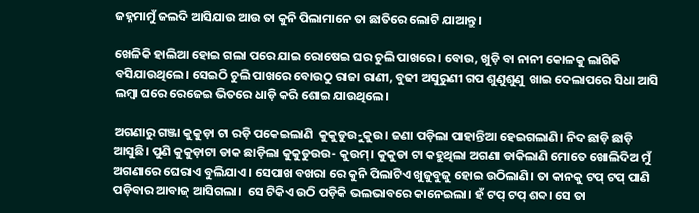ଜହ୍ନମାମୁଁ ଜଲଦି ଆସିଯାଉ ଆଉ ତା କୁନି ପିଲାମାନେ ତା ଛାତିରେ ଲୋଟି ଯାଆନ୍ତୁ।

ଖେଳିକି ହାଲିଆ ହୋଇ ଗଲା ପରେ ଯାଇ ରୋଷେଇ ଘର ଚୁଲି ପାଖରେ। ବୋଉ, ଖୁଡ଼ି ବା ନାନୀ କୋଳକୁ ଲାଗିକି ବସିଯାଉଥିଲେ। ସେଇଠି ଚୁଲି ପାଖରେ ବୋଉଠୁ ରାଜା ରାଣୀ, ବୁଢୀ ଅସୁରୁଣୀ ଗପ ଶୁଣୁଶୁଣୁ  ଖାଇ ଦେଲାପରେ ସିଧା ଆସି ଲମ୍ବା ଘରେ ରେଜେଇ ଭିତରେ ଧାଡ଼ି କରି ଶୋଇ ଯାଉଥିଲେ।

ଅଗଣାରୁ ଗଞ୍ଜା କୁକୁଡ଼ା ଟା ରଡ଼ି ପକେଇଲାଣି  କୁକୁଡୁଉୁ-କୁଉ। ଜଣା ପଡ଼ିଲା ପାହାନ୍ତିଆ ହେଇଗଲାଣି। ନିଦ ଛାଡ଼ି ଛାଡ଼ି ଆସୁଛି। ପୁଣି କୁକୁଡ଼ାଟା ଡାକ ଛାଡ଼ିଲା କୁକୁଡୁଉଉ- କୁଉମ୍। କୁକୁଡା ଟା କହୁଥିଲା ଅଗଣା ଡାକିଲାଣି ମୋତେ ଖୋଲିଦିଅ ମୁଁ ଅଗଣାରେ ଘେରାଏ ବୁଲିଯାଏ। ସେପାଖ ବଖରା ରେ କୁନି ପିଲାଟିଏ ଖୁଜୁବୁଜୁ ହୋଇ ଉଠିଲାଣି। ତା କାନକୁ ଟପ୍ ଟପ୍ ପାଣି ପଡ଼ିବାର ଆବାଜ୍ ଆସିଗଲା।  ସେ ଟିକିଏ ଉଠି ପଡ଼ିକି ଭଲଭାବରେ କାନେଇଲା। ହଁ ଟପ୍ ଟପ୍ ଶବ୍ଦ। ସେ ତା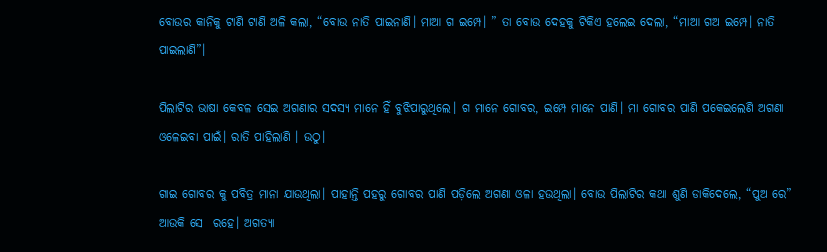ବୋଉର କାନିକୁ ଟାଣି ଟାଣି ଅଳି କଲା, “ବୋଉ ନାତି ପାଇନାଣି। ମାଆ ଗ ଇମ୍ପେ। ” ତା ବୋଉ ଦେହକୁ ଟିକିଏ ହଲେଇ ଦେଲା, “ମାଆ ଗଅ ଇମ୍ପେ। ନାତି ପାଇଲାଣି”।

ପିଲାଟିର ଭାଷା କେବଳ ସେଇ ଅଗଣାର ସଦସ୍ୟ ମାନେ ହିଁ ବୁଝିପାରୁଥିଲେ। ଗ ମାନେ ଗୋବର, ଇମ୍ପେ ମାନେ ପାଣି। ମା ଗୋବର ପାଣି ପକେଇଲେଣି ଅଗଣା ଓଳେଇବା ପାଇଁ। ରାତି ପାହିଲାଣି । ଉଠୁ।

ଗାଇ ଗୋବର କୁ ପବିତ୍ର ମାନା ଯାଉଥିଲା। ପାହାନ୍ତି ପହରୁ ଗୋବର ପାଣି ପଡ଼ିଲେ ଅଗଣା ଓଳା ହଉଥିଲା। ବୋଉ ପିଲାଟିର କଥା ଶୁଣି ଡାକିଦେଲେ, “ପୁଅ ରେ” ଆଉକି ସେ  ରହେ। ଅଗତ୍ୟା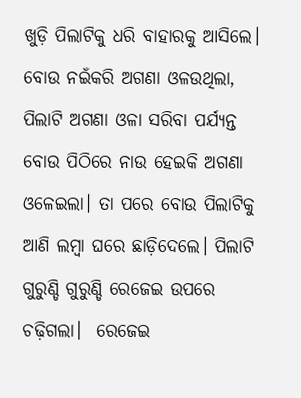ଖୁଡ଼ି ପିଲାଟିକୁ ଧରି ବାହାରକୁ ଆସିଲେ। ବୋଉ ନଇଁକରି ଅଗଣା ଓଳଉଥିଲା, ପିଲାଟି ଅଗଣା ଓଳା ସରିବା ପର୍ଯ୍ୟନ୍ତ ବୋଉ ପିଠିରେ ନାଉ ହେଇକି ଅଗଣା ଓଳେଇଲା। ତା ପରେ ବୋଉ ପିଲାଟିକୁ ଆଣି ଲମ୍ବା ଘରେ ଛାଡ଼ିଦେଲେ। ପିଲାଟି ଗୁରୁଣ୍ଡି ଗୁରୁଣ୍ଡି ରେଜେଇ ଉପରେ ଚଢ଼ିଗଲା।  ରେଜେଇ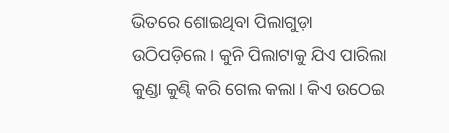ଭିତରେ ଶୋଇଥିବା ପିଲାଗୁଡ଼ା ଉଠିପଡ଼ିଲେ। କୁନି ପିଲାଟାକୁ ଯିଏ ପାରିଲା କୁଣ୍ଡା କୁଣ୍ଢି କରି ଗେଲ କଲା। କିଏ ଉଠେଇ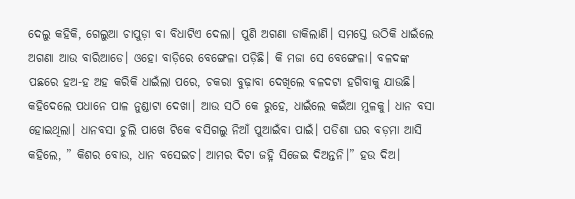ଦେଲୁ କହିକି, ଗେଲୁଆ ଚାପୁଡ଼ା ବା ବିଧାଟିଏ ଦେଲା। ପୁଣି ଅଗଣା ଡାକିଲାଣି। ସମସ୍ତେ ଉଠିକି ଧାଇଁଲେ ଅଗଣା ଆଉ ବାରିଆଡେ। ଓହୋ ବାଡ଼ିରେ ବେଙ୍ଗେଳା ପଡ଼ିଛି। କି ମଜା ସେ ବେଙ୍ଗେଳା। ବଳଦଙ୍କ ପଛରେ ହଅ-ହ ଅହ କରିକି ଧାଇଁଲା ପରେ, ଚକରା ବୁଢ଼ାବା ଦେଖିଲେ ବଳଦଟା ହଗିବାକୁ ଯାଉଛି। କହିଦେଲେ ପଧାନେ ପାଳ ନୁଣ୍ଡାଟା ଦେଖା। ଆଉ ସଠି କେ ରୁହେ, ଧାଇଁଲେ କଇଁଆ ମୁଳକୁ। ଧାନ ବସା ହୋଇଥିଲା। ଧାନବସା ଚୁଲି ପାଖେ ଟିକେ ବସିଗଲୁ ନିଆଁ ପୁଆଇଁବା ପାଇଁ। ପଡିଶା ଘର ବଡ଼ମା ଆସି କହିଲେ, ” କିଶର ବୋଉ, ଧାନ ବସେଇଚ। ଆମର ଦିଟା ଜ‌ହ୍ନି ସିଜେଇ ଦିଅନ୍ତନି।” ହଉ ଦିଅ।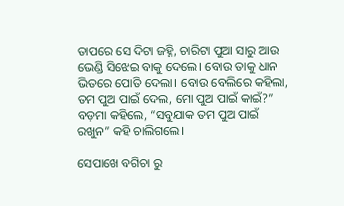ତାପରେ ସେ ଦିଟା ଜହ୍ନି, ଚାରିଟା ପୁଆ ସାରୁ ଆଉ ଭେଣ୍ଡି ସିଝେଇ ବାକୁ ଦେଲେ। ବୋଉ ତାକୁ ଧାନ ଭିତରେ ପୋତି ଦେଲା। ବୋଉ ବେଲିରେ କହିଲା, ତମ ପୁଅ ପାଇଁ ଦେଲ, ମୋ ପୁଅ ପାଇଁ କାଇଁ?” ବଡ଼ମା କହିଲେ, “ସବୁଯାକ ତମ ପୁଅ ପାଇଁ ରଖୁନ” କହି ଚାଲିଗଲେ।

ସେପାଖେ ବଗିଚା ରୁ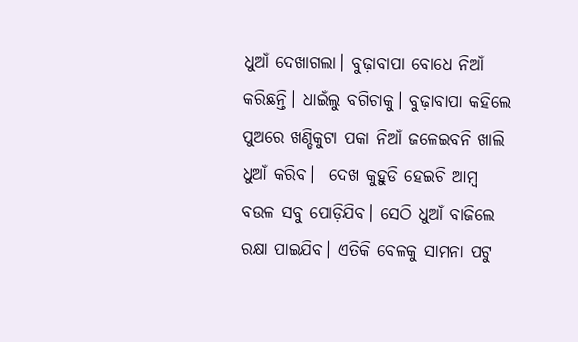ଧୁଆଁ ଦେଖାଗଲା। ବୁଢ଼ାବାପା ବୋଧେ ନିଆଁ କରିଛନ୍ତି। ଧାଇଁଲୁ ବଗିଚାକୁ। ବୁଢ଼ାବାପା କହିଲେ ପୁଅରେ ଖଣ୍ଡିକୁଟା ପକା ନିଆଁ ଜଳେଇବନି ଖାଲି ଧୁଆଁ କରିବ।  ଦେଖ କୁହୁଡି ହେଇଚି ଆମ୍ଵ ବଉଳ ସବୁ ପୋଡ଼ିଯିବ। ସେଠି ଧୁଆଁ ବାଜିଲେ ରକ୍ଷା ପାଇଯିବ। ଏତିକି ବେଳକୁ ସାମନା ପଟୁ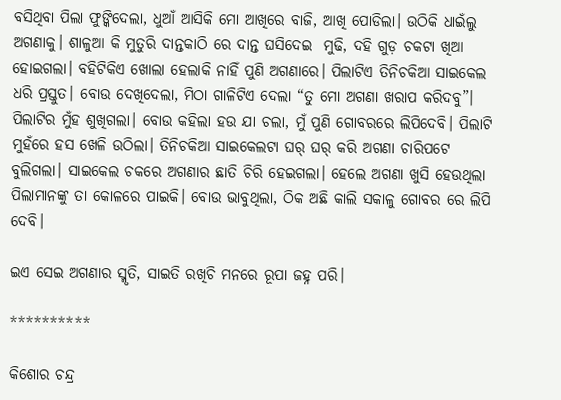ବସିଥିବା ପିଲା ଫୁଙ୍କିଦେଲା, ଧୁଆଁ ଆସିକି ମୋ ଆଖିରେ ବାଜି, ଆଖି ପୋଡିଲା। ଉଠିକି ଧାଇଁଲୁ ଅଗଣାକୁ। ଶାଳୁଆ କି ମୁତୁରି ଦାନ୍ତକାଠି ରେ ଦାନ୍ତ ଘସିଦେଇ  ମୁଢି, ଦହି ଗୁଡ଼ ଚକଟା ଖିଆ ହୋଇଗଲା। ବହିଟିକିଏ ଖୋଲା ହେଲାକି ନାହିଁ ପୁଣି ଅଗଣାରେ। ପିଲାଟିଏ ତିନିଚକିଆ ସାଇକେଲ ଧରି ପ୍ରସ୍ତୁତ। ବୋଉ ଦେଖିଦେଲା, ମିଠା ଗାଳିଟିଏ ଦେଲା “ତୁ ମୋ ଅଗଣା ଖରାପ କରିଦବୁ”। ପିଲାଟିର ମୁଁହ ଶୁଖିଗଲା। ବୋଉ କହିଲା ହଉ ଯା ଚଲା, ମୁଁ ପୁଣି ଗୋବରରେ ଲିପିଦେବି। ପିଲାଟି ମୁହଁରେ ହସ ଖେଳି ଉଠିଲା। ତିନିଚକିଆ ସାଇକେଲଟା ଘର୍ ଘର୍ କରି ଅଗଣା ଚାରିପଟେ ବୁଲିଗଲା। ସାଇକେଲ ଚକରେ ଅଗଣାର ଛାତି ଚିରି ହେଇଗଲା। ହେଲେ ଅଗଣା ଖୁସି ହେଉଥିଲା ପିଲାମାନଙ୍କୁ ତା କୋଳରେ ପାଇକି। ବୋଉ ଭାବୁଥିଲା, ଠିକ ଅଛି କାଲି ସକାଳୁ ଗୋବର ରେ ଲିପି ଦେବି।

ଇଏ ସେଇ ଅଗଣାର ସ୍ମୃତି, ସାଇତି ରଖିଚି ମନରେ ରୂପା ଜହ୍ନ ପରି।

**********

କିଶୋର ଚନ୍ଦ୍ର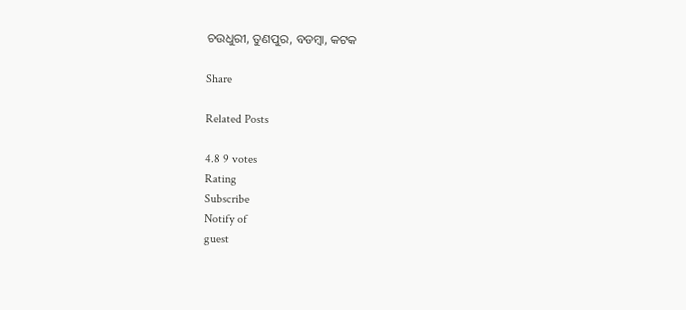ଚଉଧୁରୀ, ତୁଣପୁର, ବଡମ୍ବା, କଟକ

Share

Related Posts

4.8 9 votes
Rating
Subscribe
Notify of
guest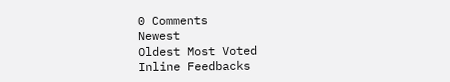0 Comments
Newest
Oldest Most Voted
Inline Feedbacks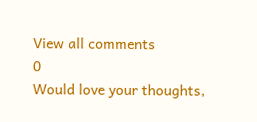View all comments
0
Would love your thoughts,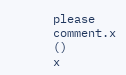please comment.x
()
x